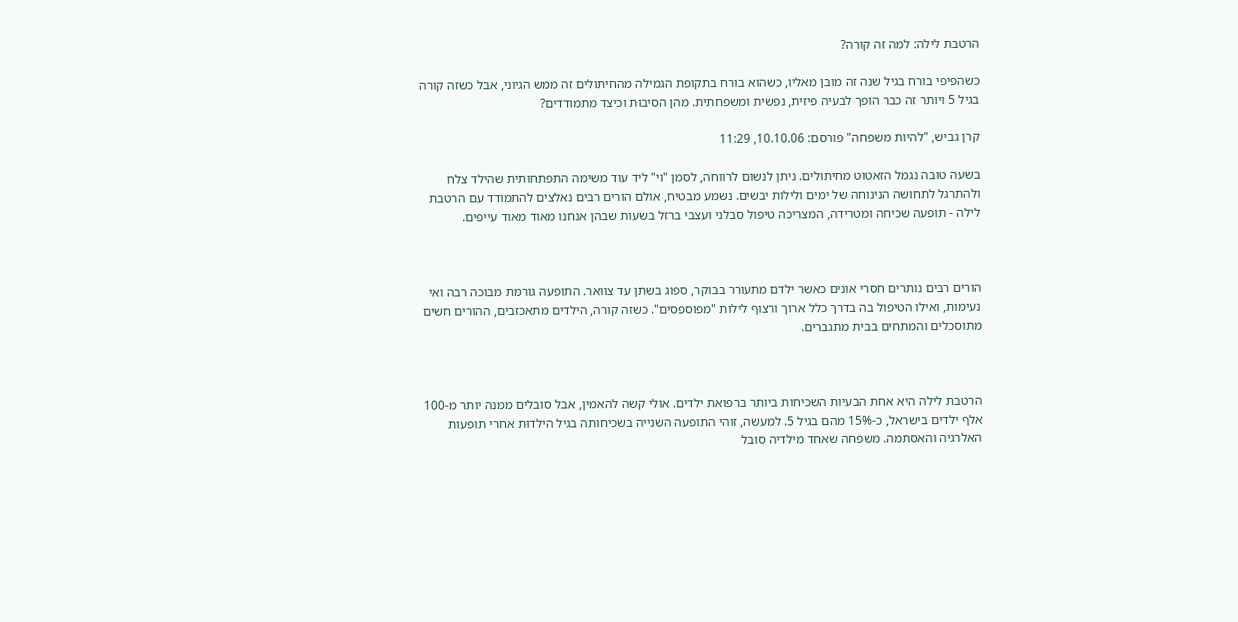הרטבת לילה: למה זה קורה?

כשהפיפי בורח בגיל שנה זה מובן מאליו, כשהוא בורח בתקופת הגמילה מהחיתולים זה ממש הגיוני, אבל כשזה קורה בגיל 5 ויותר זה כבר הופך לבעיה פיזית, נפשית ומשפחתית. מהן הסיבות וכיצד מתמודדים?

קרן גביש, "להיות משפחה" פורסם: 10.10.06, 11:29

בשעה טובה נגמל הזאטוט מחיתולים. ניתן לנשום לרווחה, לסמן "וי" ליד עוד משימה התפתחותית שהילד צלח ולהתרגל לתחושה הנינוחה של ימים ולילות יבשים. נשמע מבטיח, אולם הורים רבים נאלצים להתמודד עם הרטבת לילה - תופעה שכיחה ומטרידה, המצריכה טיפול סבלני ועצבי ברזל בשעות שבהן אנחנו מאוד מאוד עייפים.



הורים רבים נותרים חסרי אונים כאשר ילדם מתעורר בבוקר, ספוג בשתן עד צוואר. התופעה גורמת מבוכה רבה ואי נעימות, ואילו הטיפול בה בדרך כלל ארוך ורצוף לילות "מפוספסים". כשזה קורה, הילדים מתאכזבים, ההורים חשים מתוסכלים והמתחים בבית מתגברים.



הרטבת לילה היא אחת הבעיות השכיחות ביותר ברפואת ילדים. אולי קשה להאמין, אבל סובלים ממנה יותר מ-100 אלף ילדים בישראל, כ-15% מהם בגיל 5. למעשה, זוהי התופעה השנייה בשכיחותה בגיל הילדוּת אחרי תופעות האלרגיה והאסתמה. משפחה שאחד מילדיה סובל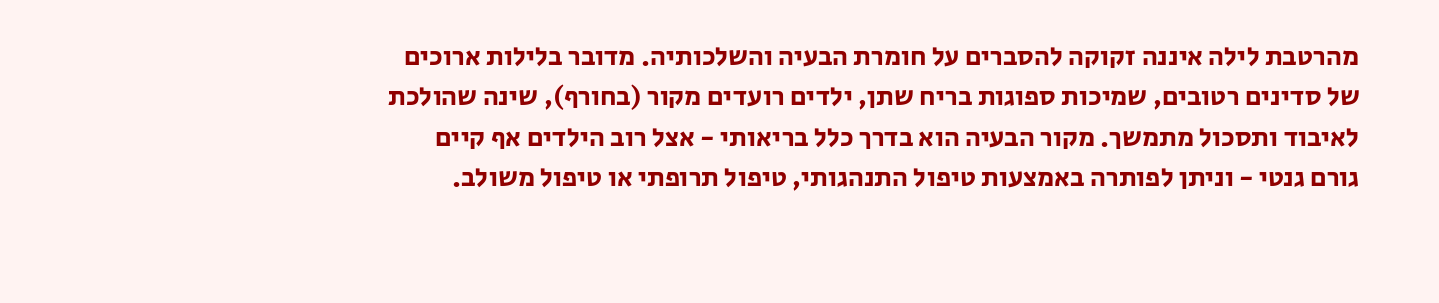מהרטבת לילה איננה זקוקה להסברים על חומרת הבעיה והשלכותיה. מדובר בלילות ארוכים של סדינים רטובים, שמיכות ספוגות בריח שתן, ילדים רועדים מקור (בחורף), שינה שהולכת לאיבוד ותסכול מתמשך. מקור הבעיה הוא בדרך כלל בריאותי - אצל רוב הילדים אף קיים גורם גנטי - וניתן לפותרה באמצעות טיפול התנהגותי, טיפול תרופתי או טיפול משולב.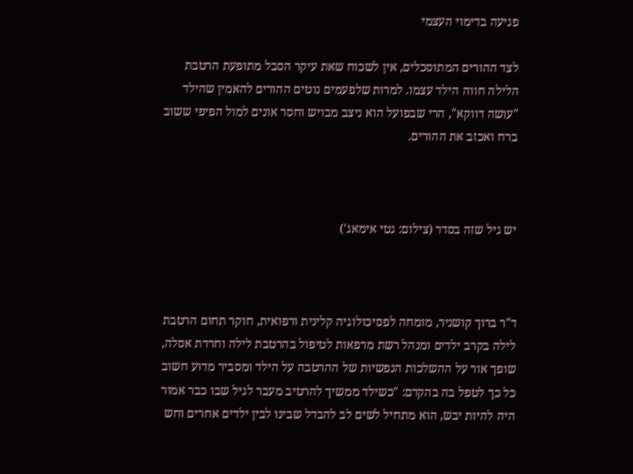פגיעה בדימוי העצמי

לצד ההורים המתוסכלים, אין לשכוח שאת עיקר הסבל מתופעת הרטבת הלילה חווה הילד עצמו. למרות שלפעמים נוטים ההורים להאמין שהילד "עושה דווקא", הרי שבפועל הוא ניצב מבויש וחסר אונים למול הפיפי ששוב ברח ואכזב את ההורים.



יש גיל שזה בסדר (צילום: גטי אימאג')



ד"ר ברוך קושניר, מומחה לפסיכולוגיה קלינית ורפואית, חוקר תחום הרטבת לילה בקרב ילדים ומנהל רשת מרפאות לטיפול בהרטבת לילה וחרדת אסלה, שופך אור על ההשלכות הנפשיות של ההרטבה על הילד ומסביר מדוע חשוב כל כך לטפל בה בהקדם: "כשילד ממשיך להרטיב מעבר לגיל שבו כבר אמור היה להיות יבש, הוא מתחיל לשים לב להבדל שבינו לבין ילדים אחרים וחש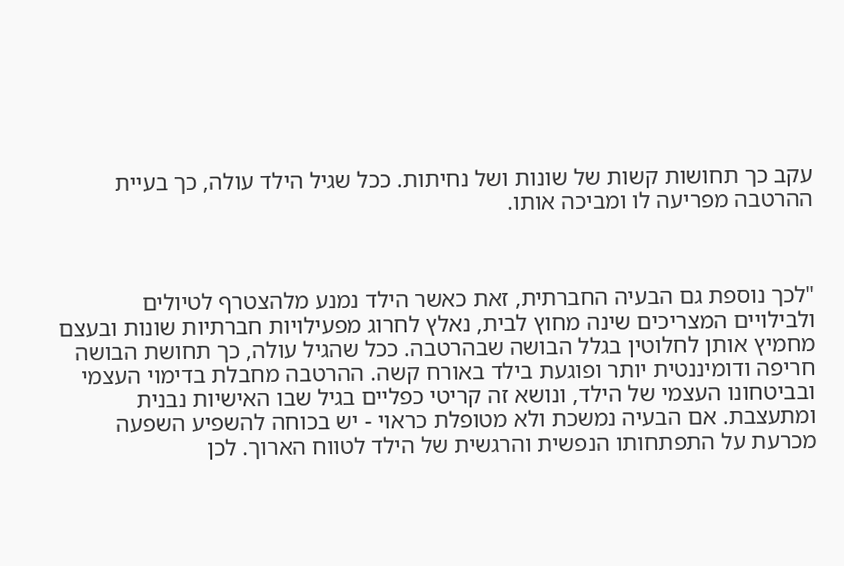עקב כך תחושות קשות של שונות ושל נחיתות. ככל שגיל הילד עולה, כך בעיית ההרטבה מפריעה לו ומביכה אותו.



"לכך נוספת גם הבעיה החברתית, זאת כאשר הילד נמנע מלהצטרף לטיולים ולבילויים המצריכים שינה מחוץ לבית, נאלץ לחרוג מפעילויות חברתיות שונות ובעצם מחמיץ אותן לחלוטין בגלל הבושה שבהרטבה. ככל שהגיל עולה, כך תחושת הבושה חריפה ודומיננטית יותר ופוגעת בילד באורח קשה. ההרטבה מחבלת בדימוי העצמי ובביטחונו העצמי של הילד, ונושא זה קריטי כפליים בגיל שבו האישיות נבנית ומתעצבת. אם הבעיה נמשכת ולא מטופלת כראוי - יש בכוחה להשפיע השפעה מכרעת על התפתחותו הנפשית והרגשית של הילד לטווח הארוך. לכן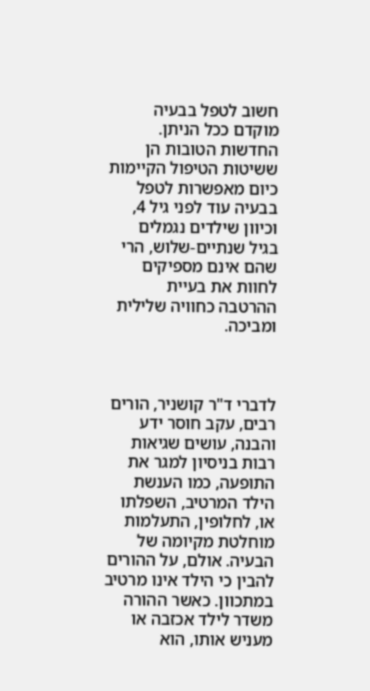חשוב לטפל בבעיה מוקדם ככל הניתן. החדשות הטובות הן ששיטות הטיפול הקיימות כיום מאפשרות לטפל בבעיה עוד לפני גיל 4, וכיוון שילדים נגמלים בגיל שנתיים-שלוש, הרי שהם אינם מספיקים לחוות את בעיית ההרטבה כחוויה שלילית ומביכה.



לדברי ד"ר קושניר, הורים רבים, עקב חוסר ידע והבנה, עושים שגיאות רבות בניסיון למגר את התופעה, כמו הענשת הילד המרטיב, השפלתו או, לחלופין, התעלמות מוחלטת מקיומה של הבעיה. אולם, על ההורים להבין כי הילד אינו מרטיב במתכוון. כאשר ההורה משדר לילד אכזבה או מעניש אותו, הוא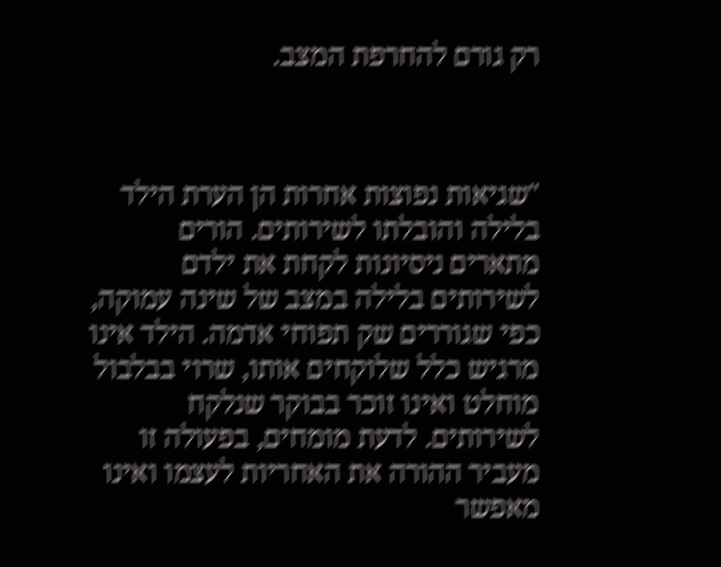רק גורם להחרפת המצב.



"שגיאות נפוצות אחרות הן הערת הילד בלילה והובלתו לשירותים. הורים מתארים ניסיונות לקחת את ילדם לשירותים בלילה במצב של שינה עמוקה, כפי שגוררים שק תפוחי אדמה. הילד אינו מרגיש כלל שלוקחים אותו, שרוי בבלבול מוחלט ואינו זוכר בבוקר שנלקח לשירותים. לדעת מומחים, בפעולה זו מעביר ההורה את האחריות לעצמו ואינו מאפשר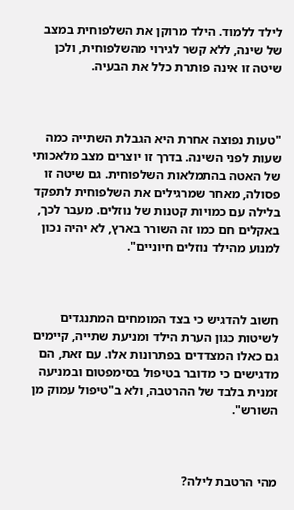לילד ללמוד. הילד מרוקן את השלפוחית במצב של שינה, ללא קשר לגירוי מהשלפוחית, ולכן שיטה זו אינה פותרת כלל את הבעיה.



"טעות נפוצה אחרת היא הגבלת השתייה כמה שעות לפני השינה. בדרך זו יוצרים מצב מלאכותי של האטה בהתמלאות השלפוחית. גם שיטה זו פסולה, מאחר שמרגילים את השלפוחית לתפקד בלילה עם כמויות קטנות של נוזלים. מעבר לכך, באקלים חם כמו זה השורר בארץ, לא יהיה נכון למנוע מהילד נוזלים חיוניים".



חשוב להדגיש כי בצד המומחים המתנגדים לשיטות כגון הערת הילד ומניעת שתייה, קיימים גם כאלו המצדדים בפתרונות אלו. עם זאת, הם מדגישים כי מדובר בטיפול בסימפטום ובמניעה זמנית בלבד של ההרטבה, ולא ב"טיפול עמוק מן השורש".



מהי הרטבת לילה?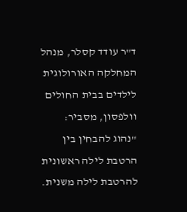ד"ר עודד קסלר, מנהל המחלקה האורולוגית לילדים בבית החולים וולפסון, מסביר: "נהוג להבחין בין הרטבת לילה ראשונית להרטבת לילה משנית.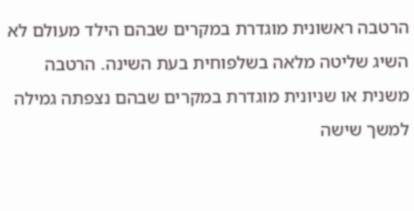הרטבה ראשונית מוגדרת במקרים שבהם הילד מעולם לא השיג שליטה מלאה בשלפוחית בעת השינה. הרטבה משנית או שניונית מוגדרת במקרים שבהם נצפתה גמילה למשך שישה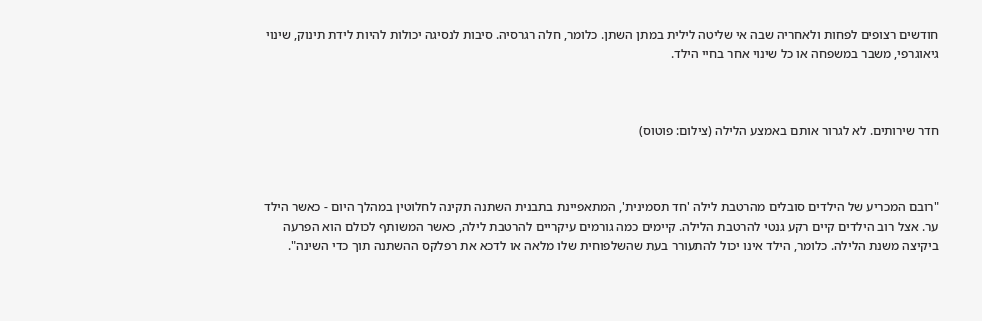חודשים רצופים לפחות ולאחריה שבה אי שליטה לילית במתן השתן. כלומר, חלה רגרסיה. סיבות לנסיגה יכולות להיות לידת תינוק, שינוי גיאוגרפי, משבר במשפחה או כל שינוי אחר בחיי הילד.



חדר שירותים. לא לגרור אותם באמצע הלילה (צילום: פוטוס)



"רובם המכריע של הילדים סובלים מהרטבת לילה 'חד תסמינית', המתאפיינת בתבנית השתנה תקינה לחלוטין במהלך היום - כאשר הילד ער. אצל רוב הילדים קיים רקע גנטי להרטבת הלילה. קיימים כמה גורמים עיקריים להרטבת לילה, כאשר המשותף לכולם הוא הפרעה ביקיצה משנת הלילה. כלומר, הילד אינו יכול להתעורר בעת שהשלפוחית שלו מלאה או לדכא את רפלקס ההשתנה תוך כדי השינה".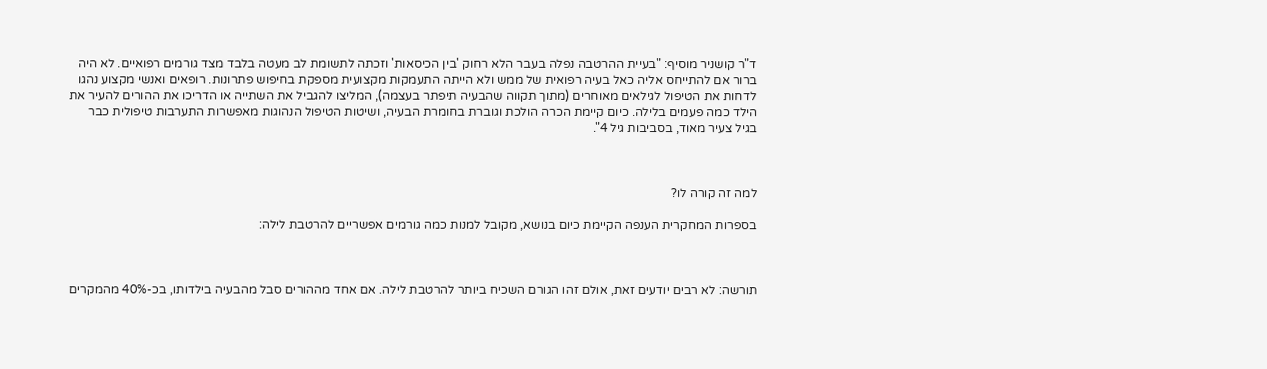ד"ר קושניר מוסיף: "בעיית ההרטבה נפלה בעבר הלא רחוק 'בין הכיסאות' וזכתה לתשומת לב מעטה בלבד מצד גורמים רפואיים. לא היה ברור אם להתייחס אליה כאל בעיה רפואית של ממש ולא הייתה התעמקות מקצועית מספקת בחיפוש פתרונות. רופאים ואנשי מקצוע נהגו לדחות את הטיפול לגילאים מאוחרים (מתוך תקווה שהבעיה תיפתר בעצמה), המליצו להגביל את השתייה או הדריכו את ההורים להעיר את הילד כמה פעמים בלילה. כיום קיימת הכרה הולכת וגוברת בחומרת הבעיה, ושיטות הטיפול הנהוגות מאפשרות התערבות טיפולית כבר בגיל צעיר מאוד, בסביבות גיל 4".



למה זה קורה לו?

בספרות המחקרית הענפה הקיימת כיום בנושא, מקובל למנות כמה גורמים אפשריים להרטבת לילה:



תורשה: לא רבים יודעים זאת, אולם זהו הגורם השכיח ביותר להרטבת לילה. אם אחד מההורים סבל מהבעיה בילדותו, בכ-40% מהמקרים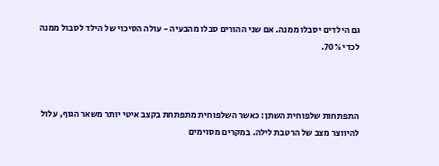גם הילדים יסבלו ממנה. אם שני ההורים סבלו מהבעיה - עולה הסיכוי של הילד לסבול ממנה לכדי 70%.



התפתחות שלפוחית השתן: כאשר השלפוחית מתפתחת בקצב איטי יותר משאר הגוף, עלול להיווצר מצב של הרטבת לילה. במקרים מסוימים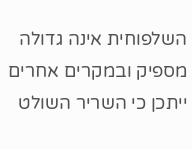השלפוחית אינה גדולה מספיק ובמקרים אחרים ייתכן כי השריר השולט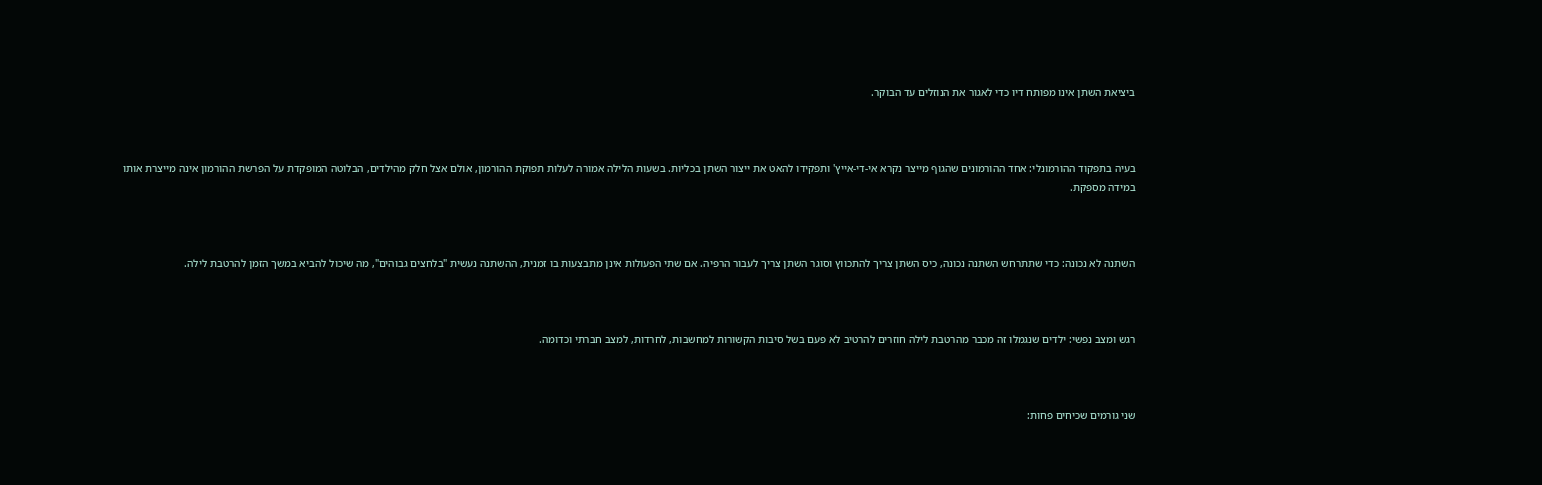ביציאת השתן אינו מפותח דיו כדי לאגור את הנוזלים עד הבוקר.



בעיה בתפקוד ההורמונלי: אחד ההורמונים שהגוף מייצר נקרא אי-די-אייץ' ותפקידו להאט את ייצור השתן בכליות. בשעות הלילה אמורה לעלות תפוקת ההורמון, אולם אצל חלק מהילדים, הבלוטה המופקדת על הפרשת ההורמון אינה מייצרת אותו במידה מספקת.



השתנה לא נכונה: כדי שתתרחש השתנה נכונה, כיס השתן צריך להתכווץ וסוגר השתן צריך לעבור הרפיה. אם שתי הפעולות אינן מתבצעות בו זמנית, ההשתנה נעשית "בלחצים גבוהים", מה שיכול להביא במשך הזמן להרטבת לילה.



רגש ומצב נפשי: ילדים שנגמלו זה מכבר מהרטבת לילה חוזרים להרטיב לא פעם בשל סיבות הקשורות למחשבות, לחרדות, למצב חברתי וכדומה.



שני גורמים שכיחים פחות: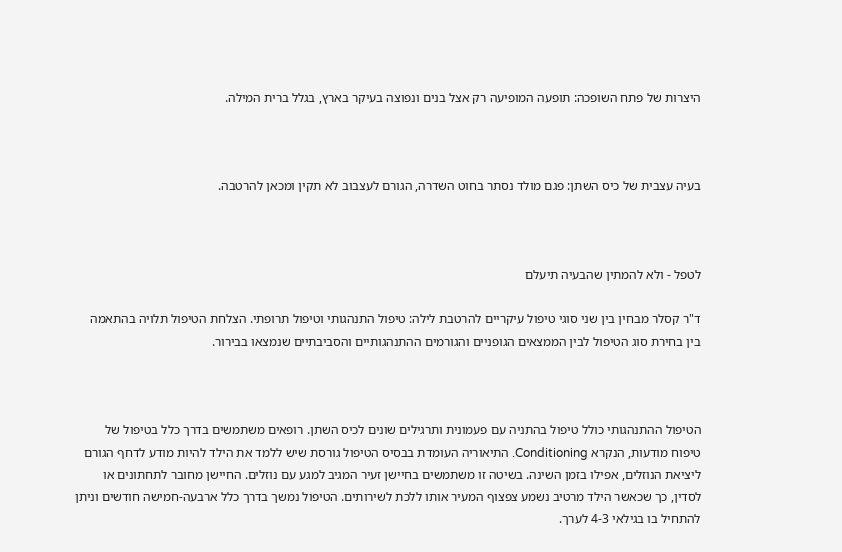היצרות של פתח השופכה: תופעה המופיעה רק אצל בנים ונפוצה בעיקר בארץ, בגלל ברית המילה.



בעיה עצבית של כיס השתן: פגם מולד נסתר בחוט השדרה, הגורם לעצבוב לא תקין ומכאן להרטבה.



לטפל - ולא להמתין שהבעיה תיעלם

ד"ר קסלר מבחין בין שני סוגי טיפול עיקריים להרטבת לילה: טיפול התנהגותי וטיפול תרופתי. הצלחת הטיפול תלויה בהתאמה בין בחירת סוג הטיפול לבין הממצאים הגופניים והגורמים ההתנהגותיים והסביבתיים שנמצאו בבירור.



הטיפול ההתנהגותי כולל טיפול בהתניה עם פעמונית ותרגילים שונים לכיס השתן. רופאים משתמשים בדרך כלל בטיפול של טיפוח מודעות, הנקרא Conditioning. התיאוריה העומדת בבסיס הטיפול גורסת שיש ללמד את הילד להיות מודע לדחף הגורם ליציאת הנוזלים, אפילו בזמן השינה. בשיטה זו משתמשים בחיישן זעיר המגיב למגע עם נוזלים. החיישן מחובר לתחתונים או לסדין, כך שכאשר הילד מרטיב נשמע צפצוף המעיר אותו ללכת לשירותים. הטיפול נמשך בדרך כלל ארבעה-חמישה חודשים וניתן להתחיל בו בגילאי 4-3 לערך.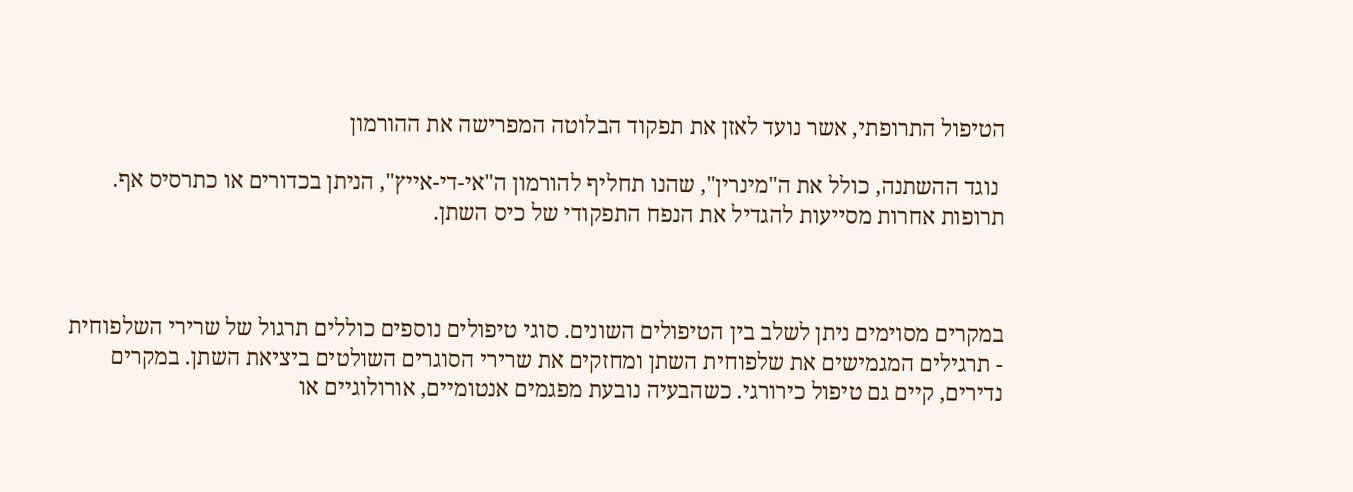הטיפול התרופתי, אשר נועד לאזן את תפקוד הבלוטה המפרישה את ההורמון

 נוגד ההשתנה, כולל את ה"מינרין", שהנו תחליף להורמון ה"אי-די-אייץ", הניתן בכדורים או כתרסיס אף. תרופות אחרות מסייעות להגדיל את הנפח התפקודי של כיס השתן.



במקרים מסוימים ניתן לשלב בין הטיפולים השונים. סוגי טיפולים נוספים כוללים תרגול של שרירי השלפוחית - תרגילים המגמישים את שלפוחית השתן ומחזקים את שרירי הסוגרים השולטים ביציאת השתן. במקרים נדירים, קיים גם טיפול כירורגי. כשהבעיה נובעת מפגמים אנטומיים, אורולוגיים או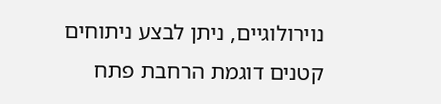נוירולוגיים, ניתן לבצע ניתוחים קטנים דוגמת הרחבת פתח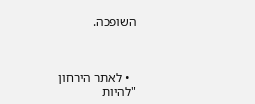השופכה.



  • לאתר הירחון "להיות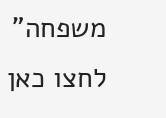משפחה" לחצו כאן